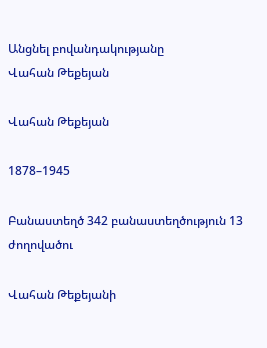Անցնել բովանդակությանը
Վահան Թեքեյան

Վահան Թեքեյան

1878–1945

Բանաստեղծ 342 բանաստեղծություն 13 ժողովածու

Վահան Թեքեյանի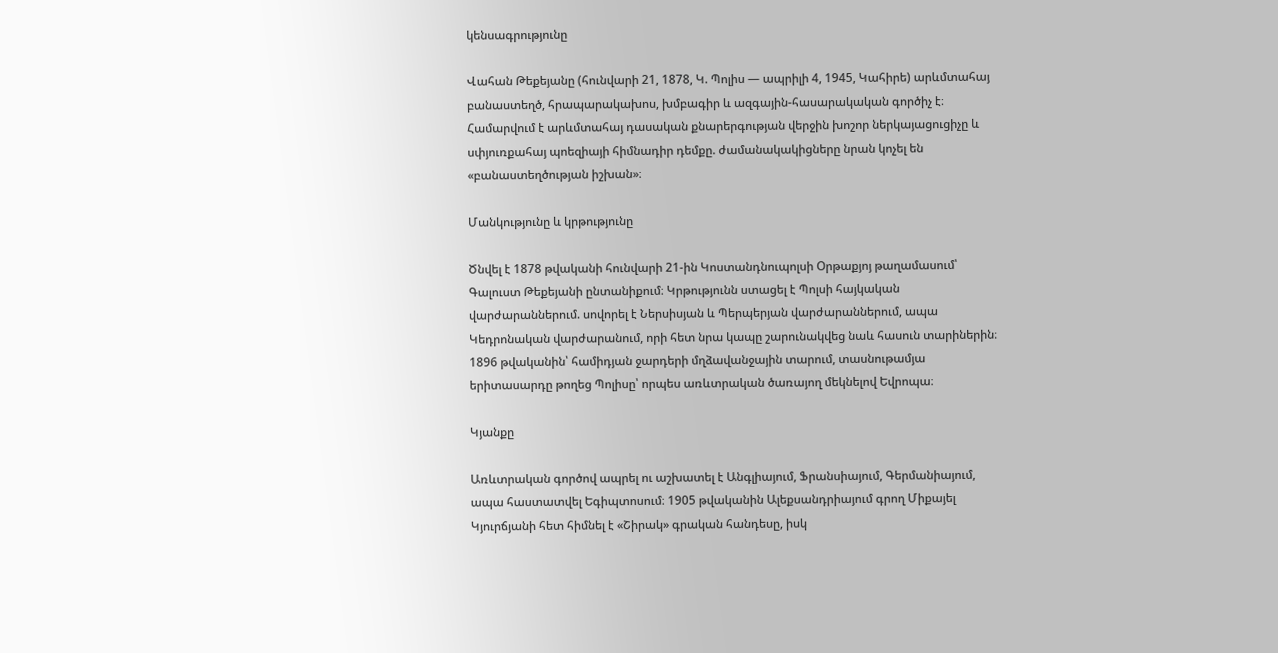կենսագրությունը

Վահան Թեքեյանը (հունվարի 21, 1878, Կ. Պոլիս — ապրիլի 4, 1945, Կահիրե) արևմտահայ բանաստեղծ, հրապարակախոս, խմբագիր և ազգային-հասարակական գործիչ է։ Համարվում է արևմտահայ դասական քնարերգության վերջին խոշոր ներկայացուցիչը և սփյուռքահայ պոեզիայի հիմնադիր դեմքը. ժամանակակիցները նրան կոչել են «բանաստեղծության իշխան»։

Մանկությունը և կրթությունը

Ծնվել է 1878 թվականի հունվարի 21-ին Կոստանդնուպոլսի Օրթաքյոյ թաղամասում՝ Գալուստ Թեքեյանի ընտանիքում։ Կրթությունն ստացել է Պոլսի հայկական վարժարաններում. սովորել է Ներսիսյան և Պերպերյան վարժարաններում, ապա Կեդրոնական վարժարանում, որի հետ նրա կապը շարունակվեց նաև հասուն տարիներին։ 1896 թվականին՝ համիդյան ջարդերի մղձավանջային տարում, տասնութամյա երիտասարդը թողեց Պոլիսը՝ որպես առևտրական ծառայող մեկնելով Եվրոպա։

Կյանքը

Առևտրական գործով ապրել ու աշխատել է Անգլիայում, Ֆրանսիայում, Գերմանիայում, ապա հաստատվել Եգիպտոսում։ 1905 թվականին Ալեքսանդրիայում գրող Միքայել Կյուրճյանի հետ հիմնել է «Շիրակ» գրական հանդեսը, իսկ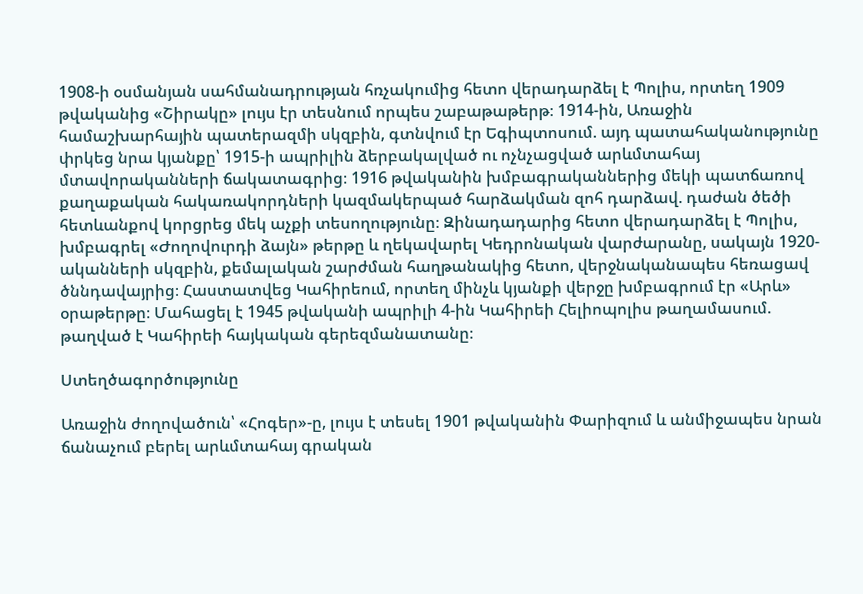1908-ի օսմանյան սահմանադրության հռչակումից հետո վերադարձել է Պոլիս, որտեղ 1909 թվականից «Շիրակը» լույս էր տեսնում որպես շաբաթաթերթ։ 1914-ին, Առաջին համաշխարհային պատերազմի սկզբին, գտնվում էր Եգիպտոսում. այդ պատահականությունը փրկեց նրա կյանքը՝ 1915-ի ապրիլին ձերբակալված ու ոչնչացված արևմտահայ մտավորականների ճակատագրից։ 1916 թվականին խմբագրականներից մեկի պատճառով քաղաքական հակառակորդների կազմակերպած հարձակման զոհ դարձավ. դաժան ծեծի հետևանքով կորցրեց մեկ աչքի տեսողությունը։ Զինադադարից հետո վերադարձել է Պոլիս, խմբագրել «Ժողովուրդի ձայն» թերթը և ղեկավարել Կեդրոնական վարժարանը, սակայն 1920-ականների սկզբին, քեմալական շարժման հաղթանակից հետո, վերջնականապես հեռացավ ծննդավայրից։ Հաստատվեց Կահիրեում, որտեղ մինչև կյանքի վերջը խմբագրում էր «Արև» օրաթերթը։ Մահացել է 1945 թվականի ապրիլի 4-ին Կահիրեի Հելիոպոլիս թաղամասում. թաղված է Կահիրեի հայկական գերեզմանատանը։

Ստեղծագործությունը

Առաջին ժողովածուն՝ «Հոգեր»-ը, լույս է տեսել 1901 թվականին Փարիզում և անմիջապես նրան ճանաչում բերել արևմտահայ գրական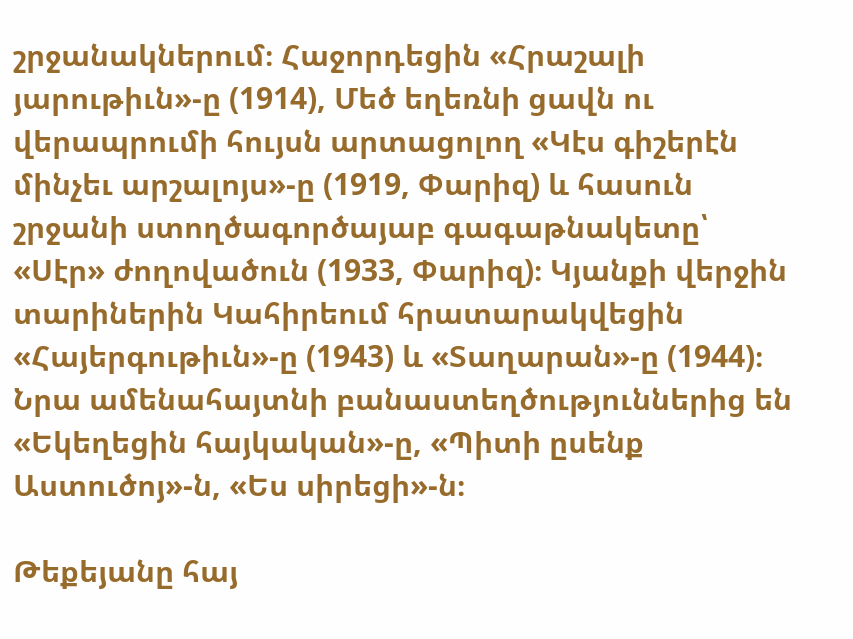շրջանակներում։ Հաջորդեցին «Հրաշալի յարութիւն»-ը (1914), Մեծ եղեռնի ցավն ու վերապրումի հույսն արտացոլող «Կէս գիշերէն մինչեւ արշալոյս»-ը (1919, Փարիզ) և հասուն շրջանի ստողծագործայաբ գագաթնակետը՝ «Սէր» ժողովածուն (1933, Փարիզ)։ Կյանքի վերջին տարիներին Կահիրեում հրատարակվեցին «Հայերգութիւն»-ը (1943) և «Տաղարան»-ը (1944)։ Նրա ամենահայտնի բանաստեղծություններից են «Եկեղեցին հայկական»-ը, «Պիտի ըսենք Աստուծոյ»-ն, «Ես սիրեցի»-ն։

Թեքեյանը հայ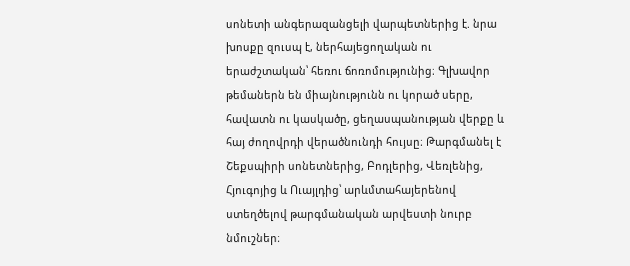սոնետի անգերազանցելի վարպետներից է. նրա խոսքը զուսպ է, ներհայեցողական ու երաժշտական՝ հեռու ճոռոմությունից։ Գլխավոր թեմաներն են միայնությունն ու կորած սերը, հավատն ու կասկածը, ցեղասպանության վերքը և հայ ժողովրդի վերածնունդի հույսը։ Թարգմանել է Շեքսպիրի սոնետներից, Բոդլերից, Վեռլենից, Հյուգոյից և Ուայլդից՝ արևմտահայերենով ստեղծելով թարգմանական արվեստի նուրբ նմուշներ։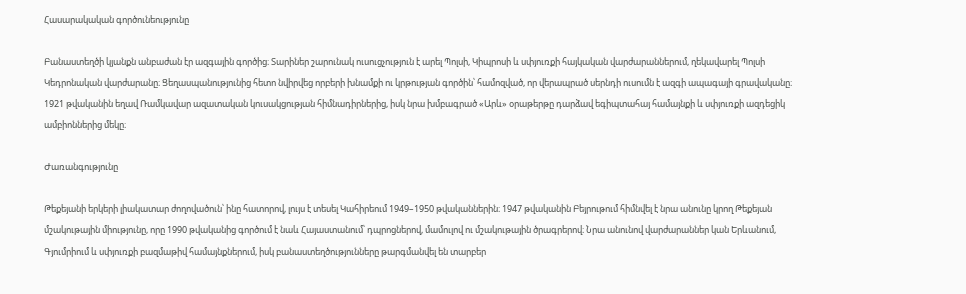Հասարակական գործունեությունը

Բանաստեղծի կյանքն անբաժան էր ազգային գործից։ Տարիներ շարունակ ուսուցչություն է արել Պոլսի, Կիպրոսի և սփյուռքի հայկական վարժարաններում, ղեկավարել Պոլսի Կեդրոնական վարժարանը։ Ցեղասպանությունից հետո նվիրվեց որբերի խնամքի ու կրթության գործին՝ համոզված, որ վերապրած սերնդի ուսումն է ազգի ապագայի գրավականը։ 1921 թվականին եղավ Ռամկավար ազատական կուսակցության հիմնադիրներից, իսկ նրա խմբագրած «Արև» օրաթերթը դարձավ եգիպտահայ համայնքի և սփյուռքի ազդեցիկ ամբիոններից մեկը։

Ժառանգությունը

Թեքեյանի երկերի լիակատար ժողովածուն՝ ինը հատորով, լույս է տեսել Կահիրեում 1949–1950 թվականներին։ 1947 թվականին Բեյրութում հիմնվել է նրա անունը կրող Թեքեյան մշակութային միությունը, որը 1990 թվականից գործում է նաև Հայաստանում՝ դպրոցներով, մամուլով ու մշակութային ծրագրերով։ Նրա անունով վարժարաններ կան Երևանում, Գյումրիում և սփյուռքի բազմաթիվ համայնքներում, իսկ բանաստեղծությունները թարգմանվել են տարբեր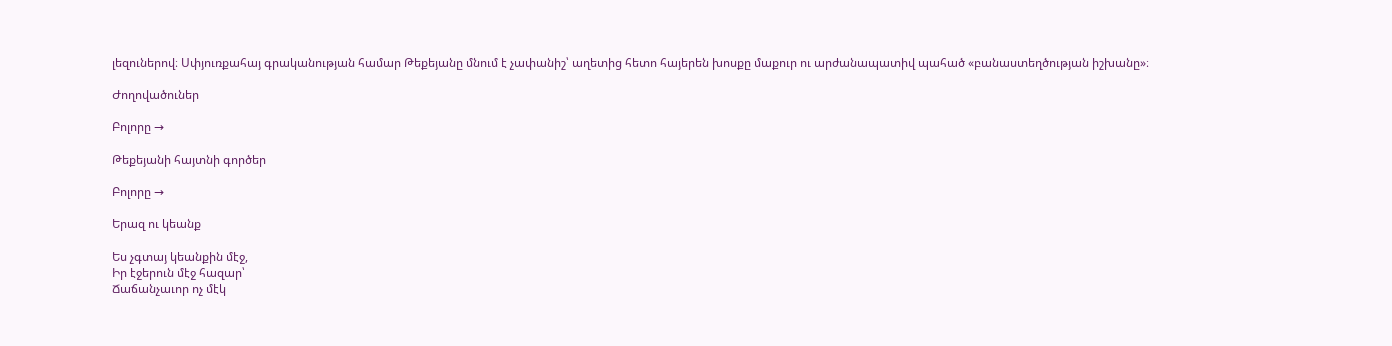լեզուներով։ Սփյուռքահայ գրականության համար Թեքեյանը մնում է չափանիշ՝ աղետից հետո հայերեն խոսքը մաքուր ու արժանապատիվ պահած «բանաստեղծության իշխանը»։

Ժողովածուներ

Բոլորը →

Թեքեյանի հայտնի գործեր

Բոլորը →

Երազ ու կեանք

Ես չգտայ կեանքին մէջ,
Իր էջերուն մէջ հազար՝
Ճաճանչաւոր ոչ մէկ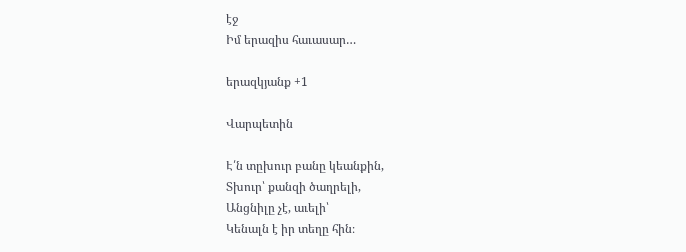էջ
Իմ երազիս հաւասար…

երազկյանք +1

Վարպետին

Է՛ն տըխուր բանը կեանքին,
Տխուր՝ քանզի ծաղրելի,
Անցնիլը չէ, աւելի՝
Կենալն է իր տեղը հին։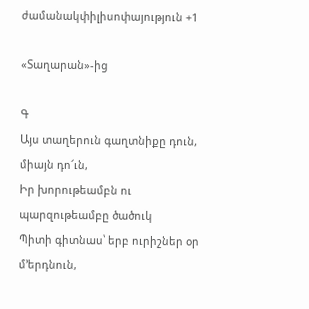ժամանակփիլիսոփայություն +1

«Տաղարան»-ից

Գ
Այս տաղերուն գաղտնիքը դուն, միայն դո՜ւն,
Իր խորութեամբն ու պարզութեամբը ծածուկ
Պիտի գիտնաս՝ երբ ուրիշներ օր մ՚երդնուն,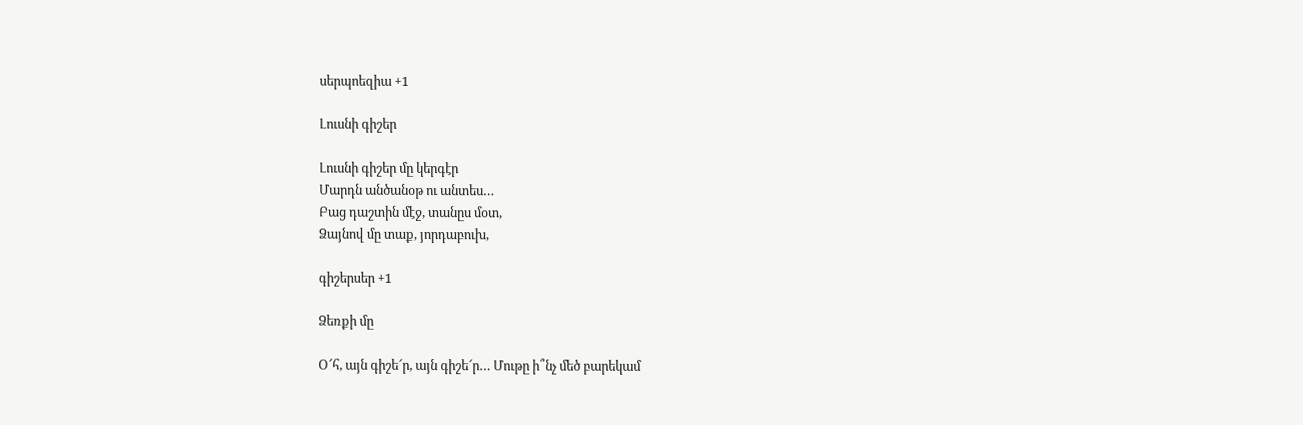սերպոեզիա +1

Լուսնի գիշեր

Լուսնի գիշեր մը կերգէր
Մարդն անծանօթ ու անտես…
Բաց դաշտին մէջ, տանըս մօտ,
Ձայնով մը տաք, յորդաբուխ,

գիշերսեր +1

Ձեռքի մը

Օ՜հ, այն գիշե՜ր, այն գիշե՜ր… Մութը ի՞նչ մեծ բարեկամ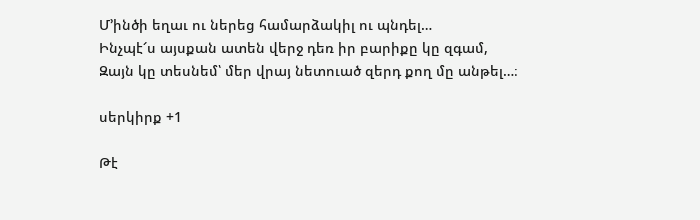Մ՚ինծի եղաւ ու ներեց համարձակիլ ու պնդել…
Ինչպէ՜ս այսքան ատեն վերջ դեռ իր բարիքը կը զգամ,
Զայն կը տեսնեմ՝ մեր վրայ նետուած զերդ քող մը անթել…։

սերկիրք +1

Թէ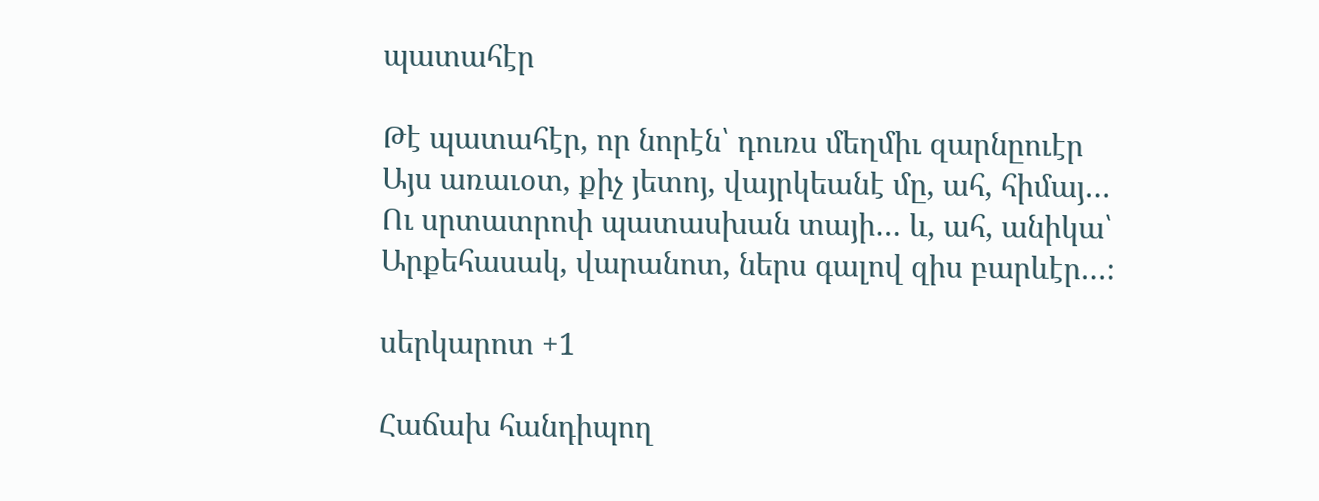պատահէր

Թէ պատահէր, որ նորէն՝ դուռս մեղմիւ զարնըուէր
Այս առաւօտ, քիչ յետոյ, վայրկեանէ մը, ահ, հիմայ…
Ու սրտատրոփ պատասխան տայի… և, ահ, անիկա՝
Արքեհասակ, վարանոտ, ներս գալով զիս բարևէր…։

սերկարոտ +1

Հաճախ հանդիպող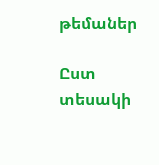թեմաներ

Ըստ տեսակի